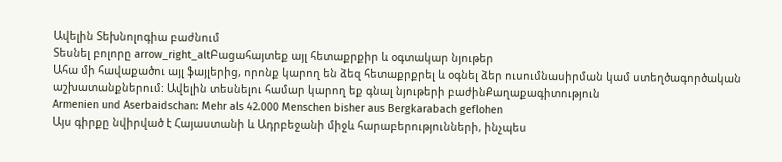Ավելին Տեխնոլոգիա բաժնում
Տեսնել բոլորը arrow_right_altԲացահայտեք այլ հետաքրքիր և օգտակար նյութեր
Ահա մի հավաքածու այլ ֆայլերից, որոնք կարող են ձեզ հետաքրքրել և օգնել ձեր ուսումնասիրման կամ ստեղծագործական աշխատանքներում: Ավելին տեսնելու համար կարող եք գնալ նյութերի բաժինՔաղաքագիտություն
Armenien und Aserbaidschan: Mehr als 42.000 Menschen bisher aus Bergkarabach geflohen
Այս գիրքը նվիրված է Հայաստանի և Ադրբեջանի միջև հարաբերությունների, ինչպես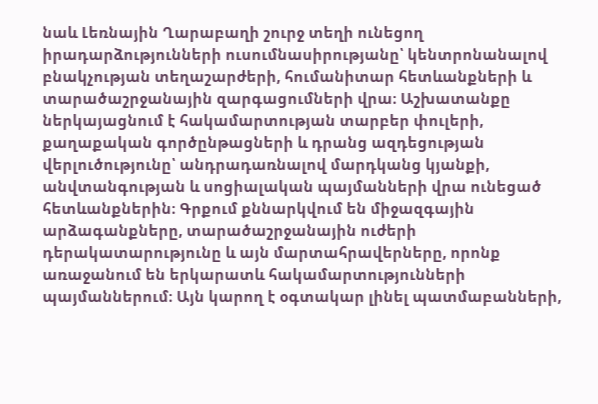նաև Լեռնային Ղարաբաղի շուրջ տեղի ունեցող իրադարձությունների ուսումնասիրությանը՝ կենտրոնանալով բնակչության տեղաշարժերի, հումանիտար հետևանքների և տարածաշրջանային զարգացումների վրա։ Աշխատանքը ներկայացնում է հակամարտության տարբեր փուլերի, քաղաքական գործընթացների և դրանց ազդեցության վերլուծությունը՝ անդրադառնալով մարդկանց կյանքի, անվտանգության և սոցիալական պայմանների վրա ունեցած հետևանքներին։ Գրքում քննարկվում են միջազգային արձագանքները, տարածաշրջանային ուժերի դերակատարությունը և այն մարտահրավերները, որոնք առաջանում են երկարատև հակամարտությունների պայմաններում։ Այն կարող է օգտակար լինել պատմաբանների,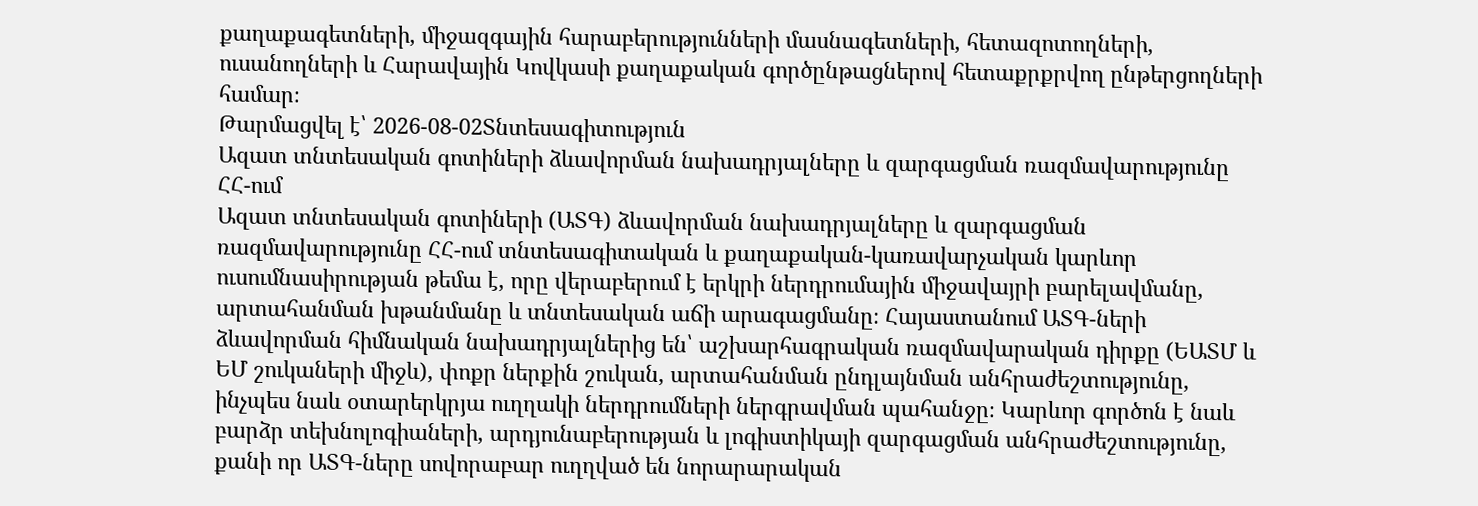քաղաքագետների, միջազգային հարաբերությունների մասնագետների, հետազոտողների, ուսանողների և Հարավային Կովկասի քաղաքական գործընթացներով հետաքրքրվող ընթերցողների համար։
Թարմացվել է՝ 2026-08-02Տնտեսագիտություն
Ազատ տնտեսական գոտիների ձևավորման նախադրյալները և զարգացման ռազմավարությունը ՀՀ-ում
Ազատ տնտեսական գոտիների (ԱՏԳ) ձևավորման նախադրյալները և զարգացման ռազմավարությունը ՀՀ-ում տնտեսագիտական և քաղաքական-կառավարչական կարևոր ուսումնասիրության թեմա է, որը վերաբերում է երկրի ներդրումային միջավայրի բարելավմանը, արտահանման խթանմանը և տնտեսական աճի արագացմանը։ Հայաստանում ԱՏԳ-ների ձևավորման հիմնական նախադրյալներից են՝ աշխարհագրական ռազմավարական դիրքը (ԵԱՏՄ և ԵՄ շուկաների միջև), փոքր ներքին շուկան, արտահանման ընդլայնման անհրաժեշտությունը, ինչպես նաև օտարերկրյա ուղղակի ներդրումների ներգրավման պահանջը։ Կարևոր գործոն է նաև բարձր տեխնոլոգիաների, արդյունաբերության և լոգիստիկայի զարգացման անհրաժեշտությունը, քանի որ ԱՏԳ-ները սովորաբար ուղղված են նորարարական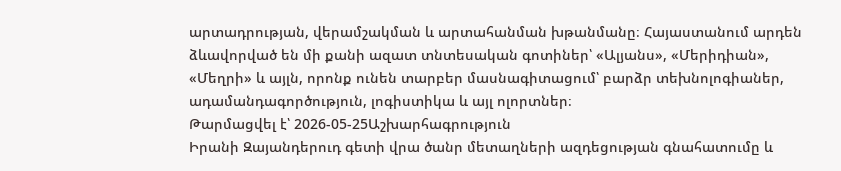արտադրության, վերամշակման և արտահանման խթանմանը։ Հայաստանում արդեն ձևավորված են մի քանի ազատ տնտեսական գոտիներ՝ «Ալյանս», «Մերիդիան», «Մեղրի» և այլն, որոնք ունեն տարբեր մասնագիտացում՝ բարձր տեխնոլոգիաներ, ադամանդագործություն, լոգիստիկա և այլ ոլորտներ։
Թարմացվել է՝ 2026-05-25Աշխարհագրություն
Իրանի Զայանդերուդ գետի վրա ծանր մետաղների ազդեցության գնահատումը և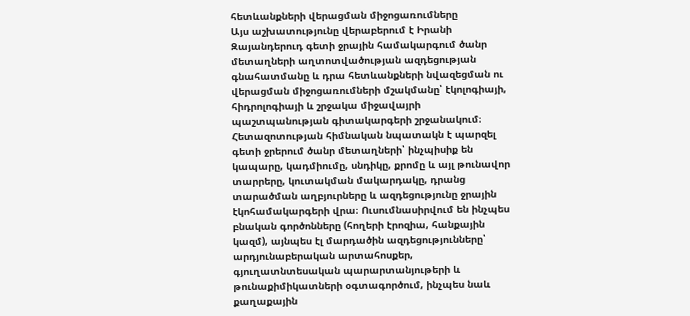հետևանքների վերացման միջոցառումները
Այս աշխատությունը վերաբերում է Իրանի Զայանդերուդ գետի ջրային համակարգում ծանր մետաղների աղտոտվածության ազդեցության գնահատմանը և դրա հետևանքների նվազեցման ու վերացման միջոցառումների մշակմանը՝ էկոլոգիայի, հիդրոլոգիայի և շրջակա միջավայրի պաշտպանության գիտակարգերի շրջանակում։ Հետազոտության հիմնական նպատակն է պարզել գետի ջրերում ծանր մետաղների՝ ինչպիսիք են կապարը, կադմիումը, սնդիկը, քրոմը և այլ թունավոր տարրերը, կուտակման մակարդակը, դրանց տարածման աղբյուրները և ազդեցությունը ջրային էկոհամակարգերի վրա։ Ուսումնասիրվում են ինչպես բնական գործոնները (հողերի էրոզիա, հանքային կազմ), այնպես էլ մարդածին ազդեցությունները՝ արդյունաբերական արտահոսքեր, գյուղատնտեսական պարարտանյութերի և թունաքիմիկատների օգտագործում, ինչպես նաև քաղաքային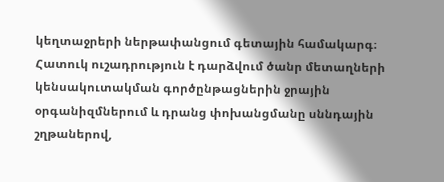կեղտաջրերի ներթափանցում գետային համակարգ։ Հատուկ ուշադրություն է դարձվում ծանր մետաղների կենսակուտակման գործընթացներին ջրային օրգանիզմներում և դրանց փոխանցմանը սննդային շղթաներով,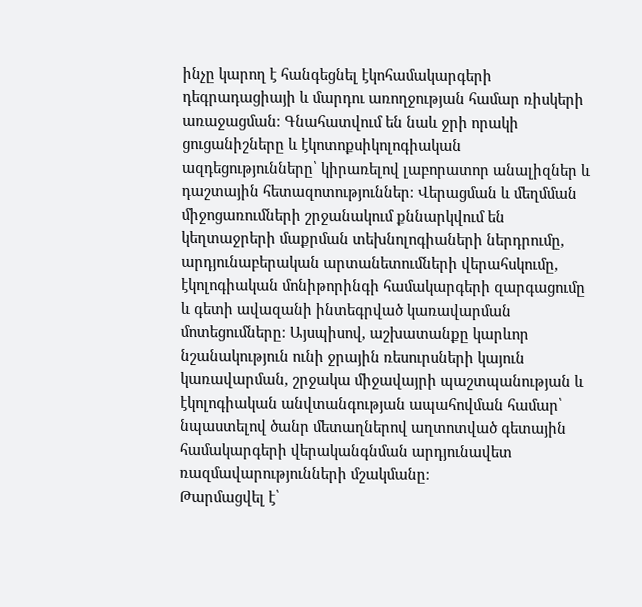ինչը կարող է հանգեցնել էկոհամակարգերի դեգրադացիայի և մարդու առողջության համար ռիսկերի առաջացման։ Գնահատվում են նաև ջրի որակի ցուցանիշները և էկոտոքսիկոլոգիական ազդեցությունները՝ կիրառելով լաբորատոր անալիզներ և դաշտային հետազոտություններ։ Վերացման և մեղմման միջոցառումների շրջանակում քննարկվում են կեղտաջրերի մաքրման տեխնոլոգիաների ներդրումը, արդյունաբերական արտանետումների վերահսկումը, էկոլոգիական մոնիթորինգի համակարգերի զարգացումը և գետի ավազանի ինտեգրված կառավարման մոտեցումները։ Այսպիսով, աշխատանքը կարևոր նշանակություն ունի ջրային ռեսուրսների կայուն կառավարման, շրջակա միջավայրի պաշտպանության և էկոլոգիական անվտանգության ապահովման համար՝ նպաստելով ծանր մետաղներով աղտոտված գետային համակարգերի վերականգնման արդյունավետ ռազմավարությունների մշակմանը։
Թարմացվել է՝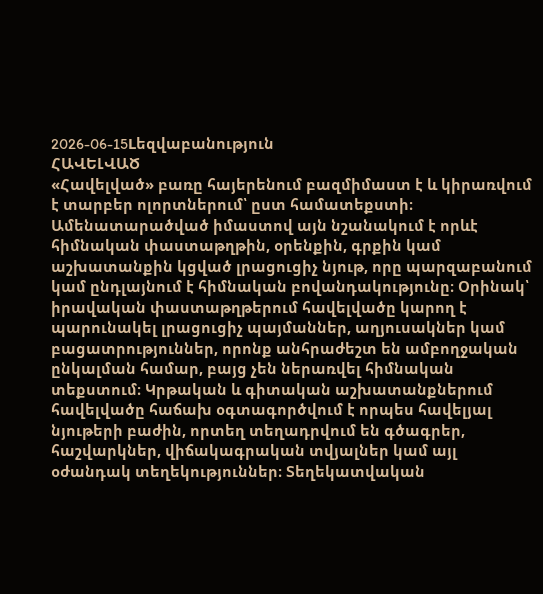2026-06-15Lեզվաբանություն
ՀԱՎԵԼՎԱԾ
«Հավելված» բառը հայերենում բազմիմաստ է և կիրառվում է տարբեր ոլորտներում՝ ըստ համատեքստի։ Ամենատարածված իմաստով այն նշանակում է որևէ հիմնական փաստաթղթին, օրենքին, գրքին կամ աշխատանքին կցված լրացուցիչ նյութ, որը պարզաբանում կամ ընդլայնում է հիմնական բովանդակությունը։ Օրինակ՝ իրավական փաստաթղթերում հավելվածը կարող է պարունակել լրացուցիչ պայմաններ, աղյուսակներ կամ բացատրություններ, որոնք անհրաժեշտ են ամբողջական ընկալման համար, բայց չեն ներառվել հիմնական տեքստում։ Կրթական և գիտական աշխատանքներում հավելվածը հաճախ օգտագործվում է որպես հավելյալ նյութերի բաժին, որտեղ տեղադրվում են գծագրեր, հաշվարկներ, վիճակագրական տվյալներ կամ այլ օժանդակ տեղեկություններ։ Տեղեկատվական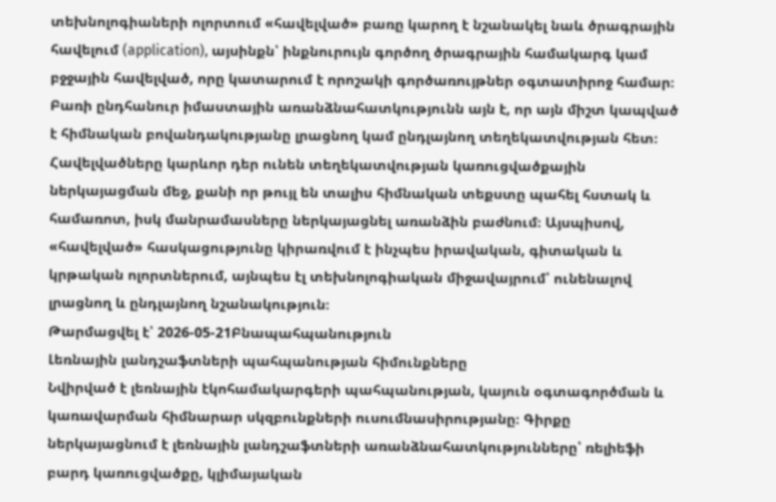տեխնոլոգիաների ոլորտում «հավելված» բառը կարող է նշանակել նաև ծրագրային հավելում (application), այսինքն՝ ինքնուրույն գործող ծրագրային համակարգ կամ բջջային հավելված, որը կատարում է որոշակի գործառույթներ օգտատիրոջ համար։ Բառի ընդհանուր իմաստային առանձնահատկությունն այն է, որ այն միշտ կապված է հիմնական բովանդակությանը լրացնող կամ ընդլայնող տեղեկատվության հետ։ Հավելվածները կարևոր դեր ունեն տեղեկատվության կառուցվածքային ներկայացման մեջ, քանի որ թույլ են տալիս հիմնական տեքստը պահել հստակ և համառոտ, իսկ մանրամասները ներկայացնել առանձին բաժնում։ Այսպիսով, «հավելված» հասկացությունը կիրառվում է ինչպես իրավական, գիտական և կրթական ոլորտներում, այնպես էլ տեխնոլոգիական միջավայրում՝ ունենալով լրացնող և ընդլայնող նշանակություն։
Թարմացվել է՝ 2026-05-21Բնապահպանություն
Լեռնային լանդշաֆտների պահպանության հիմունքները
Նվիրված է լեռնային էկոհամակարգերի պահպանության, կայուն օգտագործման և կառավարման հիմնարար սկզբունքների ուսումնասիրությանը։ Գիրքը ներկայացնում է լեռնային լանդշաֆտների առանձնահատկությունները՝ ռելիեֆի բարդ կառուցվածքը, կլիմայական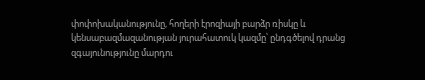փոփոխականությունը, հողերի էրոզիայի բարձր ռիսկը և կենսաբազմազանության յուրահատուկ կազմը՝ ընդգծելով դրանց զգայունությունը մարդու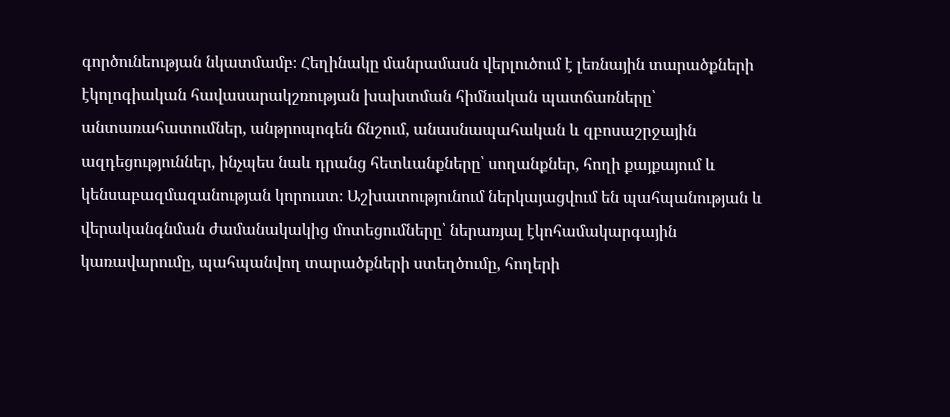գործունեության նկատմամբ։ Հեղինակը մանրամասն վերլուծում է լեռնային տարածքների էկոլոգիական հավասարակշռության խախտման հիմնական պատճառները՝ անտառահատումներ, անթրոպոգեն ճնշում, անասնապահական և զբոսաշրջային ազդեցություններ, ինչպես նաև դրանց հետևանքները՝ սողանքներ, հողի քայքայում և կենսաբազմազանության կորուստ։ Աշխատությունում ներկայացվում են պահպանության և վերականգնման ժամանակակից մոտեցումները՝ ներառյալ էկոհամակարգային կառավարումը, պահպանվող տարածքների ստեղծումը, հողերի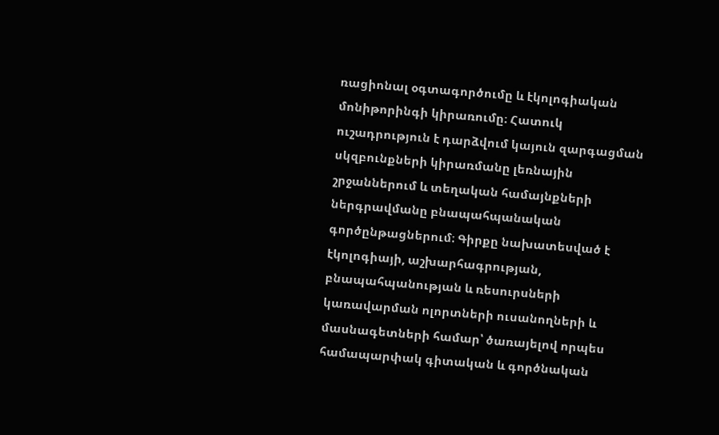ռացիոնալ օգտագործումը և էկոլոգիական մոնիթորինգի կիրառումը։ Հատուկ ուշադրություն է դարձվում կայուն զարգացման սկզբունքների կիրառմանը լեռնային շրջաններում և տեղական համայնքների ներգրավմանը բնապահպանական գործընթացներում։ Գիրքը նախատեսված է էկոլոգիայի, աշխարհագրության, բնապահպանության և ռեսուրսների կառավարման ոլորտների ուսանողների և մասնագետների համար՝ ծառայելով որպես համապարփակ գիտական և գործնական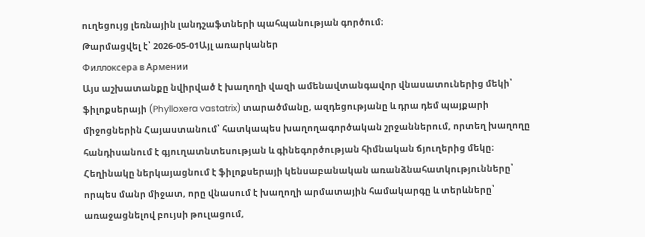ուղեցույց լեռնային լանդշաֆտների պահպանության գործում։
Թարմացվել է՝ 2026-05-01Այլ առարկաներ
Филлоксера в Армении
Այս աշխատանքը նվիրված է խաղողի վազի ամենավտանգավոր վնասատուներից մեկի՝ ֆիլոքսերայի (Phylloxera vastatrix) տարածմանը, ազդեցությանը և դրա դեմ պայքարի միջոցներին Հայաստանում՝ հատկապես խաղողագործական շրջաններում, որտեղ խաղողը հանդիսանում է գյուղատնտեսության և գինեգործության հիմնական ճյուղերից մեկը։ Հեղինակը ներկայացնում է ֆիլոքսերայի կենսաբանական առանձնահատկությունները՝ որպես մանր միջատ, որը վնասում է խաղողի արմատային համակարգը և տերևները՝ առաջացնելով բույսի թուլացում,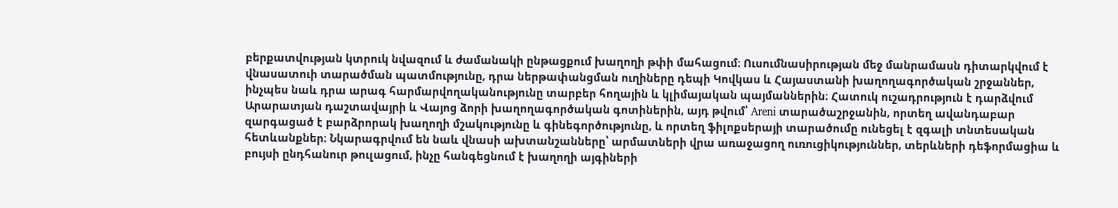բերքատվության կտրուկ նվազում և ժամանակի ընթացքում խաղողի թփի մահացում։ Ուսումնասիրության մեջ մանրամասն դիտարկվում է վնասատուի տարածման պատմությունը, դրա ներթափանցման ուղիները դեպի Կովկաս և Հայաստանի խաղողագործական շրջաններ, ինչպես նաև դրա արագ հարմարվողականությունը տարբեր հողային և կլիմայական պայմաններին։ Հատուկ ուշադրություն է դարձվում Արարատյան դաշտավայրի և Վայոց ձորի խաղողագործական գոտիներին, այդ թվում՝ Areni տարածաշրջանին, որտեղ ավանդաբար զարգացած է բարձրորակ խաղողի մշակությունը և գինեգործությունը, և որտեղ ֆիլոքսերայի տարածումը ունեցել է զգալի տնտեսական հետևանքներ։ Նկարագրվում են նաև վնասի ախտանշանները՝ արմատների վրա առաջացող ուռուցիկություններ, տերևների դեֆորմացիա և բույսի ընդհանուր թուլացում, ինչը հանգեցնում է խաղողի այգիների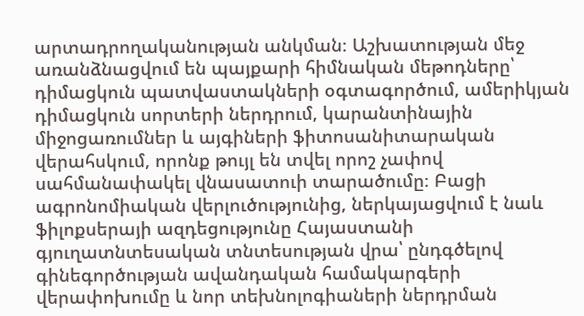արտադրողականության անկման։ Աշխատության մեջ առանձնացվում են պայքարի հիմնական մեթոդները՝ դիմացկուն պատվաստակների օգտագործում, ամերիկյան դիմացկուն սորտերի ներդրում, կարանտինային միջոցառումներ և այգիների ֆիտոսանիտարական վերահսկում, որոնք թույլ են տվել որոշ չափով սահմանափակել վնասատուի տարածումը։ Բացի ագրոնոմիական վերլուծությունից, ներկայացվում է նաև ֆիլոքսերայի ազդեցությունը Հայաստանի գյուղատնտեսական տնտեսության վրա՝ ընդգծելով գինեգործության ավանդական համակարգերի վերափոխումը և նոր տեխնոլոգիաների ներդրման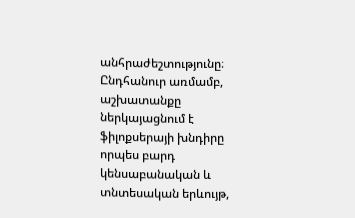անհրաժեշտությունը։ Ընդհանուր առմամբ, աշխատանքը ներկայացնում է ֆիլոքսերայի խնդիրը որպես բարդ կենսաբանական և տնտեսական երևույթ,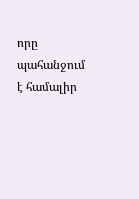որը պահանջում է համալիր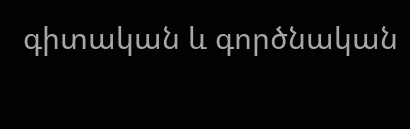գիտական և գործնական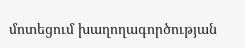մոտեցում խաղողագործության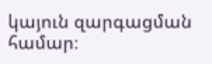կայուն զարգացման համար։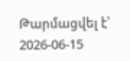Թարմացվել է՝ 2026-06-15